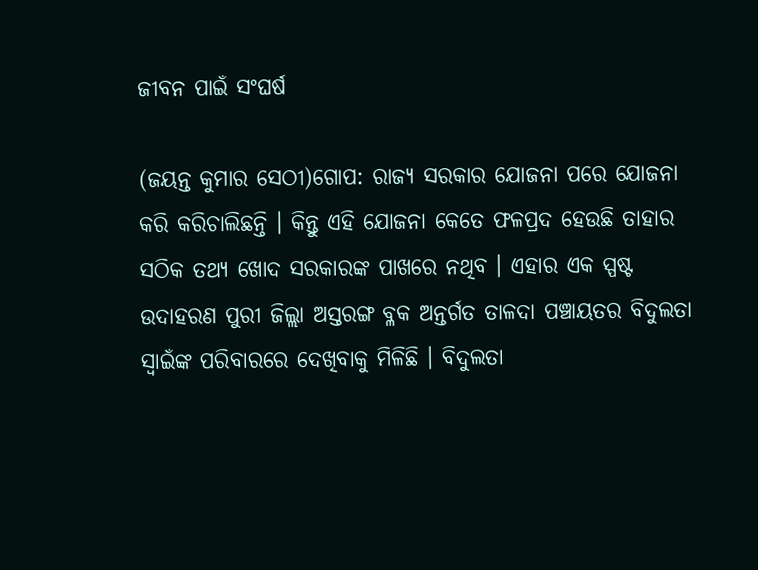ଜୀବନ ପାଇଁ ସଂଘର୍ଷ

(ଜୟନ୍ତ କୁମାର ସେଠୀ)ଗୋପ: ରାଜ୍ୟ ସରକାର ଯୋଜନା ପରେ ଯୋଜନା କରି କରିଚାଲିଛନ୍ତି । କିନ୍ତୁ ଏହି ଯୋଜନା କେତେ ଫଳପ୍ରଦ ହେଉଛି ତାହାର ସଠିକ ତଥ୍ୟ ଖୋଦ ସରକାରଙ୍କ ପାଖରେ ନଥିବ । ଏହାର ଏକ ସ୍ପଷ୍ଟ ଉଦାହରଣ ପୁରୀ ଜିଲ୍ଲା ଅସ୍ତରଙ୍ଗ ବ୍ଳକ ଅନ୍ତର୍ଗତ ତାଳଦା ପଞ୍ଚାୟତର ବିଦୁଲତା ସ୍ଵାଇଁଙ୍କ ପରିବାରରେ ଦେଖିବାକୁ ମିଳିଛି । ବିଦୁଲତା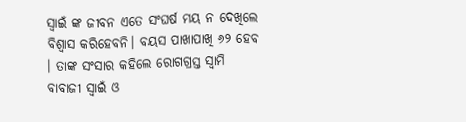ସ୍ୱାଇଁ ଙ୍କ ଜୀବନ ଏତେ ସଂଘର୍ଷ ମୟ ନ ଦେଖିଲେ ବିଶ୍ୱାସ କରିହେବନି। ବୟସ ପାଖାପାଖି ୬୨ ହେବ । ତାଙ୍କ ସଂସାର କହିଲେ ରୋଗଗ୍ରସ୍ତ ସ୍ବାମି ବାବାଜୀ ସ୍ବାଇଁ ଓ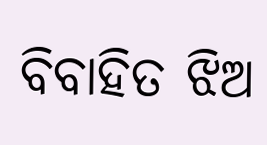ବିବାହିତ ଝିଅ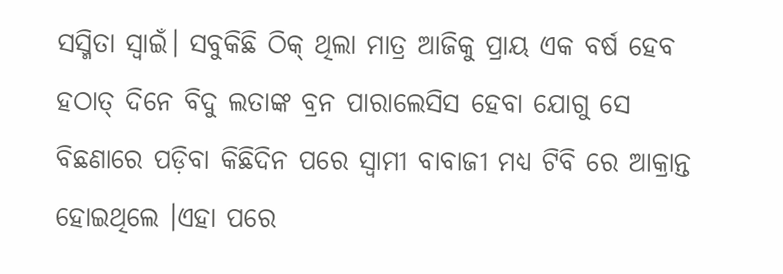ସସ୍ମିତା ସ୍ବାଇଁ। ସବୁକିଛି ଠିକ୍ ଥିଲା ମାତ୍ର ଆଜିକୁ ପ୍ରାୟ ଏକ ବର୍ଷ ହେବ ହଠାତ୍ ଦିନେ ବିଦୁ ଲତାଙ୍କ ବ୍ରନ ପାରାଲେସିସ ହେବା ଯୋଗୁ ସେ ବିଛଣାରେ ପଡ଼ିବା କିଛିଦିନ ପରେ ସ୍ବାମୀ ବାବାଜୀ ମଧ୍ୟ ଟିବି ରେ ଆକ୍ରାନ୍ତ ହୋଇଥିଲେ ।ଏହା ପରେ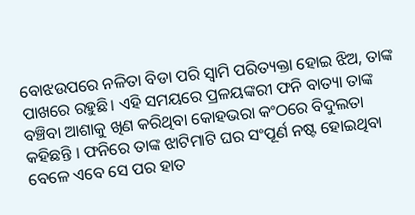ବୋଝଉପରେ ନଳିତା ବିଡା ପରି ସ୍ବାମି ପରିତ୍ୟକ୍ତା ହୋଇ ଝିଅ, ତାଙ୍କ ପାଖରେ ରହୁଛି। ଏହି ସମୟରେ ପ୍ରଳୟଙ୍କରୀ ଫନି ବାତ୍ୟା ତାଙ୍କ ବଞ୍ଚିବା ଆଶାକୁ ଖିଣ କରିଥିବା କୋହଭରା କଂଠରେ ବିଦୁଲତା କହିଛନ୍ତି । ଫନିରେ ତାଙ୍କ ଝାଟିମାଟି ଘର ସଂପୂର୍ଣ ନଷ୍ଟ ହୋଇଥିବା ବେଳେ ଏବେ ସେ ପର ହାତ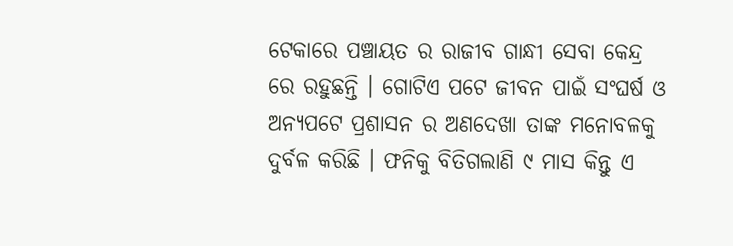ଟେକାରେ ପଞ୍ଚାୟତ ର ରାଜୀବ ଗାନ୍ଧୀ ସେବା କେନ୍ଦ୍ର ରେ ରହୁଛନ୍ତି । ଗୋଟିଏ ପଟେ ଜୀବନ ପାଇଁ ସଂଘର୍ଷ ଓ ଅନ୍ୟପଟେ ପ୍ରଶାସନ ର ଅଣଦେଖା ତାଙ୍କ ମନୋବଳକୁ ଦୁର୍ବଳ କରିଛି । ଫନିକୁ ବିତିଗଲାଣି ୯ ମାସ କିନ୍ତୁ ଏ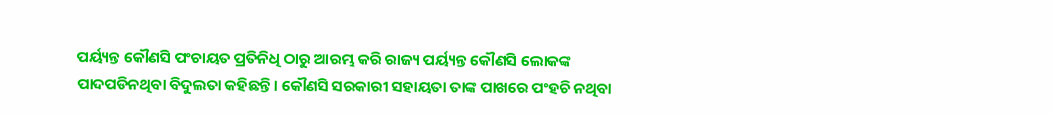ପର୍ୟ୍ୟନ୍ତ କୌଣସି ପଂଚାୟତ ପ୍ରତିନିଧି ଠାରୁ ଆରମ୍ଭ କରି ରାଜ୍ୟ ପର୍ୟ୍ୟନ୍ତ କୌଣସି ଲୋକଙ୍କ ପାଦପଡିନଥିବା ବିଦୁଲତା କହିଛନ୍ତି। କୌଣସି ସରକାରୀ ସହାୟତା ତାଙ୍କ ପାଖରେ ପଂହଚି ନଥିବା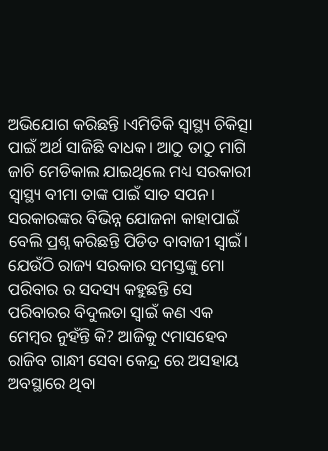ଅଭିଯୋଗ କରିଛନ୍ତି ।ଏମିତିକି ସ୍ୱାସ୍ଥ୍ୟ ଚିକିତ୍ସା ପାଇଁ ଅର୍ଥ ସାଜିଛି ବାଧକ। ଆଠୁ ତାଠୁ ମାଗି ଜାଚି ମେଡିକାଲ ଯାଇଥିଲେ ମଧ୍ୟ ସରକାରୀ ସ୍ବାସ୍ଥ୍ୟ ବୀମା ତାଙ୍କ ପାଇଁ ସାତ ସପନ। ସରକାରଙ୍କର ବିଭିନ୍ନ ଯୋଜନା କାହାପାଇଁ ବେଲି ପ୍ରଶ୍ନ କରିଛନ୍ତି ପିଡିତ ବାବାଜୀ ସ୍ୱାଇଁ।
ଯେଉଁଠି ରାଜ୍ୟ ସରକାର ସମସ୍ତଙ୍କୁ ମୋ ପରିବାର ର ସଦସ୍ୟ କହୁଛନ୍ତି ସେ ପରିବାରର ବିଦୁଲତା ସ୍ବାଇଁ କଣ ଏକ ମେମ୍ବର ନୁହଁନ୍ତି କି? ଆଜିକୁ ୯ମାସହେବ ରାଜିବ ଗାନ୍ଧୀ ସେବା କେନ୍ଦ୍ର ରେ ଅସହାୟ ଅବସ୍ଥାରେ ଥିବା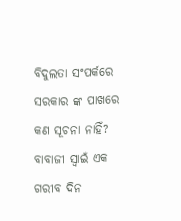ବିଦୁଲତା ସଂପର୍କରେ ସରକାର ଙ୍କ ପାଖରେ କଣ ସୂଚନା ନାହିଁ? ବାବାଜୀ ସ୍ବାଇଁ ଏକ ଗରୀବ ଦିନ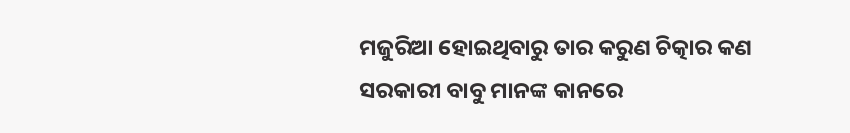ମଜୁରିଆ ହୋଇଥିବାରୁ ତାର କରୁଣ ଚିତ୍କାର କଣ ସରକାରୀ ବାବୁ ମାନଙ୍କ କାନରେ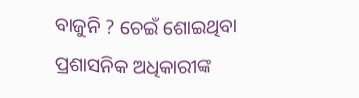ବାଜୁନି ? ଚେଇଁ ଶୋଇଥିବା ପ୍ରଶାସନିକ ଅଧିକାରୀଙ୍କ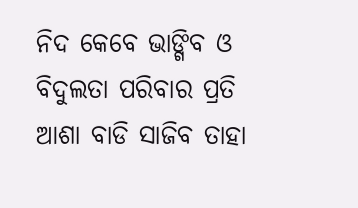ନିଦ କେବେ ଭାଙ୍ଗିବ ଓ ବିଦୁଲତା ପରିବାର ପ୍ରତି ଆଶା ବାଡି ସାଜିବ ତାହା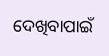ଦେଖିବାପାଇଁ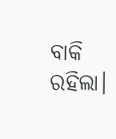ବାକି ରହିଲା।